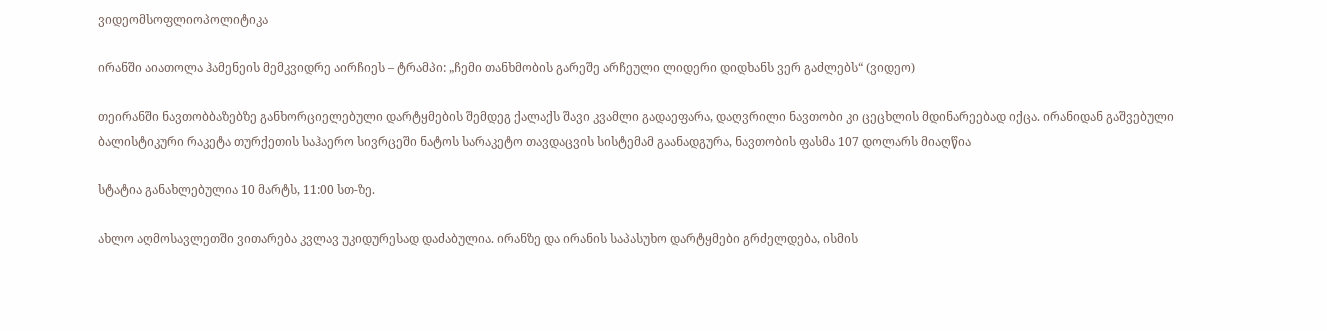ვიდეომსოფლიოპოლიტიკა

ირანში აიათოლა ჰამენეის მემკვიდრე აირჩიეს – ტრამპი: „ჩემი თანხმობის გარეშე არჩეული ლიდერი დიდხანს ვერ გაძლებს“ (ვიდეო)

თეირანში ნავთობბაზებზე განხორციელებული დარტყმების შემდეგ ქალაქს შავი კვამლი გადაეფარა, დაღვრილი ნავთობი კი ცეცხლის მდინარეებად იქცა. ირანიდან გაშვებული ბალისტიკური რაკეტა თურქეთის საჰაერო სივრცეში ნატოს სარაკეტო თავდაცვის სისტემამ გაანადგურა, ნავთობის ფასმა 107 დოლარს მიაღწია

სტატია განახლებულია 10 მარტს, 11:00 სთ-ზე.

ახლო აღმოსავლეთში ვითარება კვლავ უკიდურესად დაძაბულია. ირანზე და ირანის საპასუხო დარტყმები გრძელდება, ისმის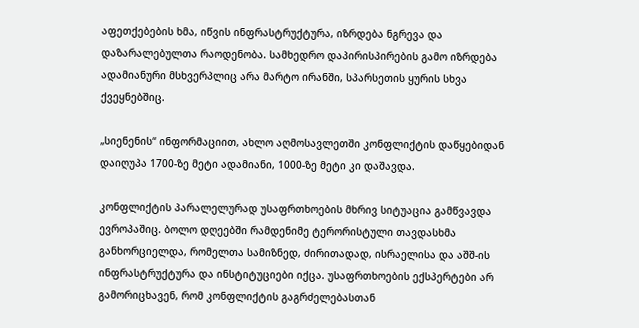აფეთქებების ხმა, იწვის ინფრასტრუქტურა, იზრდება ნგრევა და დაზარალებულთა რაოდენობა. სამხედრო დაპირისპირების გამო იზრდება ადამიანური მსხვერპლიც არა მარტო ირანში, სპარსეთის ყურის სხვა ქვეყნებშიც.

„სიენენის“ ინფორმაციით, ახლო აღმოსავლეთში კონფლიქტის დაწყებიდან დაიღუპა 1700-ზე მეტი ადამიანი, 1000-ზე მეტი კი დაშავდა.

კონფლიქტის პარალელურად უსაფრთხოების მხრივ სიტუაცია გამწვავდა ევროპაშიც. ბოლო დღეებში რამდენიმე ტერორისტული თავდასხმა განხორციელდა, რომელთა სამიზნედ, ძირითადად, ისრაელისა და აშშ-ის ინფრასტრუქტურა და ინსტიტუციები იქცა. უსაფრთხოების ექსპერტები არ გამორიცხავენ, რომ კონფლიქტის გაგრძელებასთან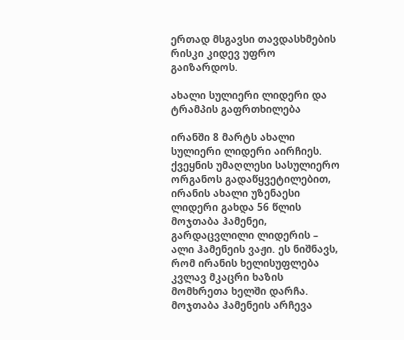ერთად მსგავსი თავდასხმების რისკი კიდევ უფრო გაიზარდოს.

ახალი სულიერი ლიდერი და ტრამპის გაფრთხილება

ირანში 8 მარტს ახალი სულიერი ლიდერი აირჩიეს. ქვეყნის უმაღლესი სასულიერო ორგანოს გადაწყვეტილებით, ირანის ახალი უზენაესი ლიდერი გახდა 56 წლის მოჯთაბა ჰამენეი, გარდაცვლილი ლიდერის – ალი ჰამენეის ვაჟი. ეს ნიშნავს, რომ ირანის ხელისუფლება კვლავ მკაცრი ხაზის მომხრეთა ხელში დარჩა. მოჯთაბა ჰამენეის არჩევა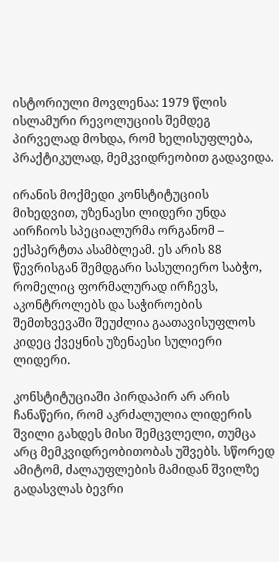ისტორიული მოვლენაა: 1979 წლის ისლამური რევოლუციის შემდეგ პირველად მოხდა, რომ ხელისუფლება, პრაქტიკულად, მემკვიდრეობით გადავიდა.

ირანის მოქმედი კონსტიტუციის მიხედვით, უზენაესი ლიდერი უნდა აირჩიოს სპეციალურმა ორგანომ – ექსპერტთა ასამბლეამ. ეს არის 88 წევრისგან შემდგარი სასულიერო საბჭო, რომელიც ფორმალურად ირჩევს, აკონტროლებს და საჭიროების შემთხვევაში შეუძლია გაათავისუფლოს კიდეც ქვეყნის უზენაესი სულიერი ლიდერი.

კონსტიტუციაში პირდაპირ არ არის ჩანაწერი, რომ აკრძალულია ლიდერის შვილი გახდეს მისი შემცვლელი, თუმცა არც მემკვიდრეობითობას უშვებს. სწორედ ამიტომ, ძალაუფლების მამიდან შვილზე გადასვლას ბევრი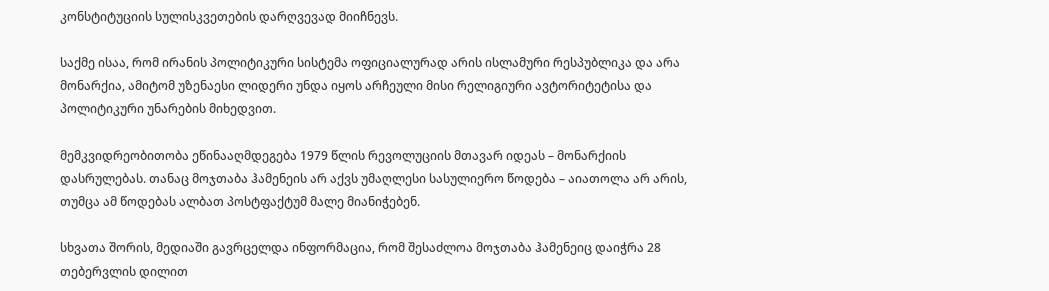კონსტიტუციის სულისკვეთების დარღვევად მიიჩნევს.

საქმე ისაა, რომ ირანის პოლიტიკური სისტემა ოფიციალურად არის ისლამური რესპუბლიკა და არა მონარქია, ამიტომ უზენაესი ლიდერი უნდა იყოს არჩეული მისი რელიგიური ავტორიტეტისა და პოლიტიკური უნარების მიხედვით.

მემკვიდრეობითობა ეწინააღმდეგება 1979 წლის რევოლუციის მთავარ იდეას – მონარქიის დასრულებას. თანაც მოჯთაბა ჰამენეის არ აქვს უმაღლესი სასულიერო წოდება – აიათოლა არ არის, თუმცა ამ წოდებას ალბათ პოსტფაქტუმ მალე მიანიჭებენ.

სხვათა შორის, მედიაში გავრცელდა ინფორმაცია, რომ შესაძლოა მოჯთაბა ჰამენეიც დაიჭრა 28 თებერვლის დილით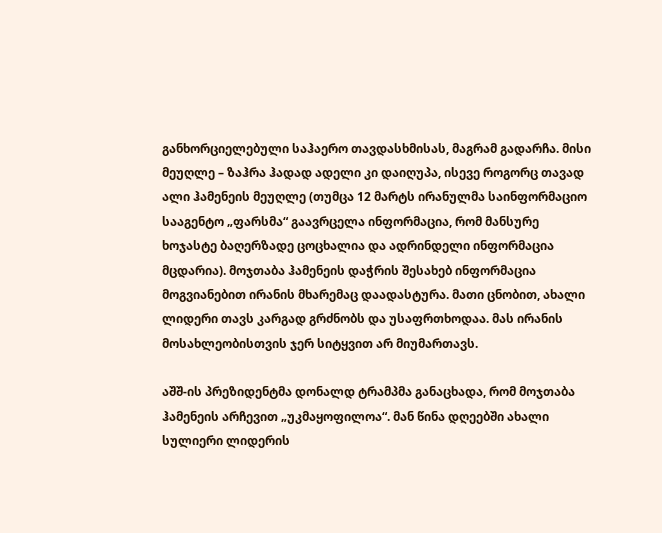განხორციელებული საჰაერო თავდასხმისას, მაგრამ გადარჩა. მისი მეუღლე – ზაჰრა ჰადად ადელი კი დაიღუპა, ისევე როგორც თავად ალი ჰამენეის მეუღლე (თუმცა 12 მარტს ირანულმა საინფორმაციო სააგენტო „ფარსმა“ გაავრცელა ინფორმაცია, რომ მანსურე ხოჯასტე ბაღერზადე ცოცხალია და ადრინდელი ინფორმაცია მცდარია). მოჯთაბა ჰამენეის დაჭრის შესახებ ინფორმაცია მოგვიანებით ირანის მხარემაც დაადასტურა. მათი ცნობით, ახალი ლიდერი თავს კარგად გრძნობს და უსაფრთხოდაა. მას ირანის მოსახლეობისთვის ჯერ სიტყვით არ მიუმართავს.

აშშ-ის პრეზიდენტმა დონალდ ტრამპმა განაცხადა, რომ მოჯთაბა ჰამენეის არჩევით „უკმაყოფილოა“. მან წინა დღეებში ახალი სულიერი ლიდერის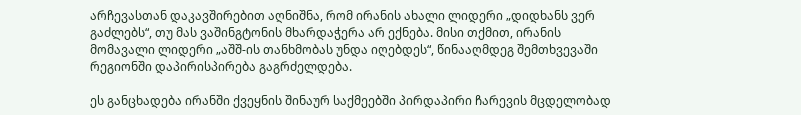არჩევასთან დაკავშირებით აღნიშნა, რომ ირანის ახალი ლიდერი „დიდხანს ვერ გაძლებს“, თუ მას ვაშინგტონის მხარდაჭერა არ ექნება. მისი თქმით, ირანის მომავალი ლიდერი „აშშ-ის თანხმობას უნდა იღებდეს“, წინააღმდეგ შემთხვევაში რეგიონში დაპირისპირება გაგრძელდება.

ეს განცხადება ირანში ქვეყნის შინაურ საქმეებში პირდაპირი ჩარევის მცდელობად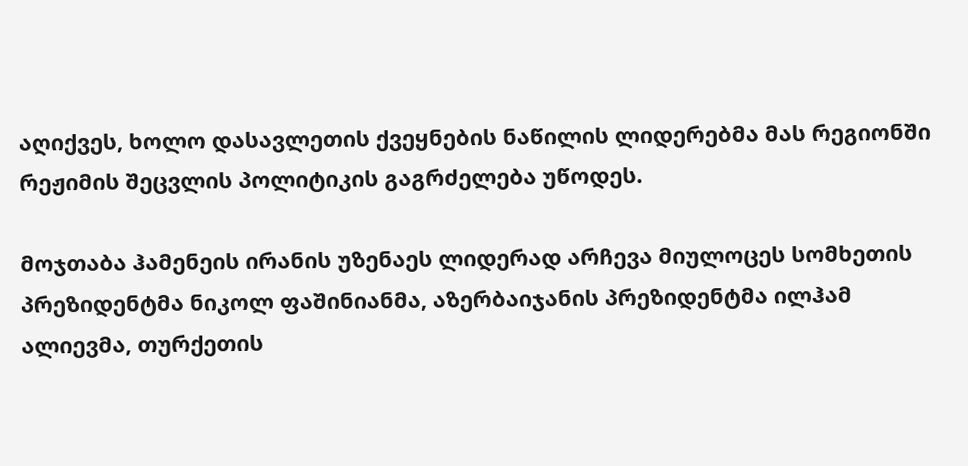აღიქვეს, ხოლო დასავლეთის ქვეყნების ნაწილის ლიდერებმა მას რეგიონში რეჟიმის შეცვლის პოლიტიკის გაგრძელება უწოდეს.

მოჯთაბა ჰამენეის ირანის უზენაეს ლიდერად არჩევა მიულოცეს სომხეთის პრეზიდენტმა ნიკოლ ფაშინიანმა, აზერბაიჯანის პრეზიდენტმა ილჰამ ალიევმა, თურქეთის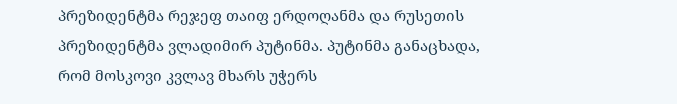პრეზიდენტმა რეჯეფ თაიფ ერდოღანმა და რუსეთის პრეზიდენტმა ვლადიმირ პუტინმა. პუტინმა განაცხადა, რომ მოსკოვი კვლავ მხარს უჭერს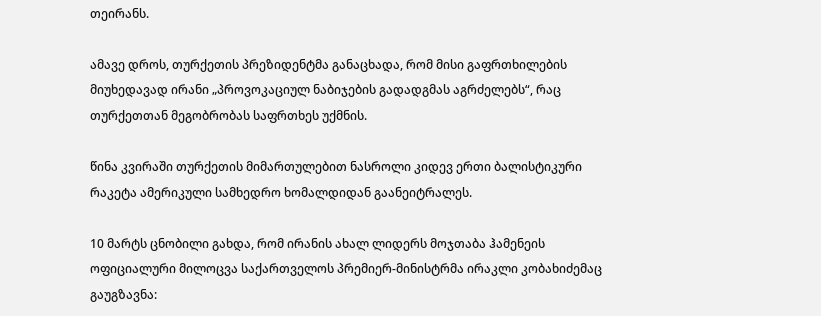თეირანს.

ამავე დროს, თურქეთის პრეზიდენტმა განაცხადა, რომ მისი გაფრთხილების მიუხედავად ირანი „პროვოკაციულ ნაბიჯების გადადგმას აგრძელებს“, რაც თურქეთთან მეგობრობას საფრთხეს უქმნის.

წინა კვირაში თურქეთის მიმართულებით ნასროლი კიდევ ერთი ბალისტიკური რაკეტა ამერიკული სამხედრო ხომალდიდან გაანეიტრალეს.

10 მარტს ცნობილი გახდა, რომ ირანის ახალ ლიდერს მოჯთაბა ჰამენეის ოფიციალური მილოცვა საქართველოს პრემიერ-მინისტრმა ირაკლი კობახიძემაც გაუგზავნა: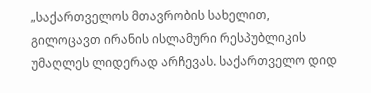„საქართველოს მთავრობის სახელით, გილოცავთ ირანის ისლამური რესპუბლიკის უმაღლეს ლიდერად არჩევას. საქართველო დიდ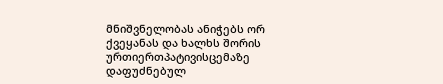მნიშვნელობას ანიჭებს ორ ქვეყანას და ხალხს შორის ურთიერთპატივისცემაზე დაფუძნებულ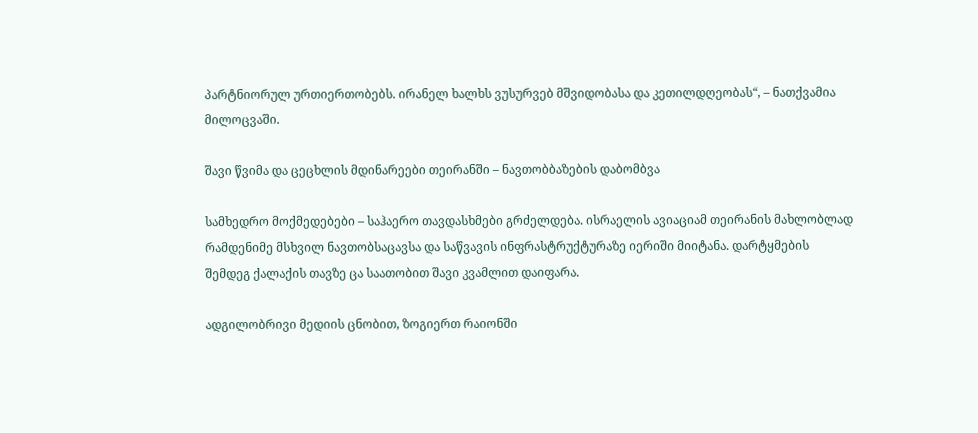პარტნიორულ ურთიერთობებს. ირანელ ხალხს ვუსურვებ მშვიდობასა და კეთილდღეობას“, – ნათქვამია მილოცვაში.

შავი წვიმა და ცეცხლის მდინარეები თეირანში – ნავთობბაზების დაბომბვა

სამხედრო მოქმედებები – საჰაერო თავდასხმები გრძელდება. ისრაელის ავიაციამ თეირანის მახლობლად რამდენიმე მსხვილ ნავთობსაცავსა და საწვავის ინფრასტრუქტურაზე იერიში მიიტანა. დარტყმების შემდეგ ქალაქის თავზე ცა საათობით შავი კვამლით დაიფარა.

ადგილობრივი მედიის ცნობით, ზოგიერთ რაიონში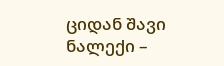ციდან შავი ნალექი –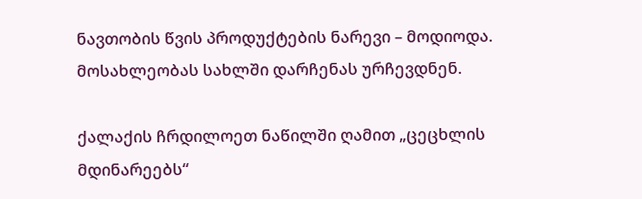ნავთობის წვის პროდუქტების ნარევი – მოდიოდა. მოსახლეობას სახლში დარჩენას ურჩევდნენ.

ქალაქის ჩრდილოეთ ნაწილში ღამით „ცეცხლის მდინარეებს“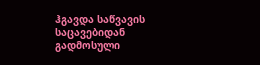ჰგავდა საწვავის საცავებიდან გადმოსული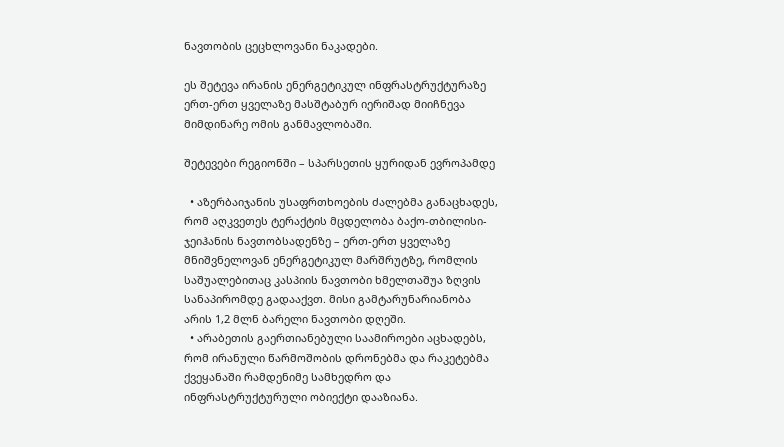ნავთობის ცეცხლოვანი ნაკადები.

ეს შეტევა ირანის ენერგეტიკულ ინფრასტრუქტურაზე ერთ-ერთ ყველაზე მასშტაბურ იერიშად მიიჩნევა მიმდინარე ომის განმავლობაში.

შეტევები რეგიონში – სპარსეთის ყურიდან ევროპამდე

  • აზერბაიჯანის უსაფრთხოების ძალებმა განაცხადეს, რომ აღკვეთეს ტერაქტის მცდელობა ბაქო‑თბილისი-ჯეიჰანის ნავთობსადენზე – ერთ-ერთ ყველაზე მნიშვნელოვან ენერგეტიკულ მარშრუტზე, რომლის საშუალებითაც კასპიის ნავთობი ხმელთაშუა ზღვის სანაპირომდე გადააქვთ. მისი გამტარუნარიანობა არის 1,2 მლნ ბარელი ნავთობი დღეში.
  • არაბეთის გაერთიანებული საამიროები აცხადებს, რომ ირანული წარმოშობის დრონებმა და რაკეტებმა ქვეყანაში რამდენიმე სამხედრო და ინფრასტრუქტურული ობიექტი დააზიანა.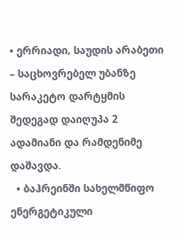• ერრიადი, საუდის არაბეთი – საცხოვრებელ უბანზე სარაკეტო დარტყმის შედეგად დაიღუპა 2 ადამიანი და რამდენიმე დაშავდა.
  • ბაჰრეინში სახელმწიფო ენერგეტიკული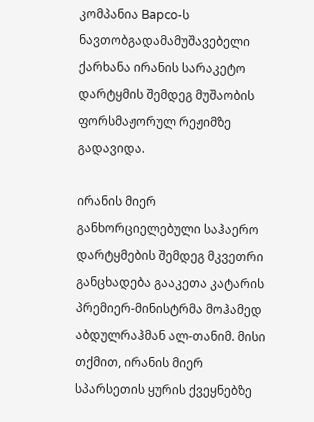კომპანია Bapco-ს ნავთობგადამამუშავებელი ქარხანა ირანის სარაკეტო დარტყმის შემდეგ მუშაობის ფორსმაჟორულ რეჟიმზე გადავიდა.

ირანის მიერ განხორციელებული საჰაერო დარტყმების შემდეგ მკვეთრი განცხადება გააკეთა კატარის პრემიერ-მინისტრმა მოჰამედ აბდულრაჰმან ალ-თანიმ. მისი თქმით, ირანის მიერ სპარსეთის ყურის ქვეყნებზე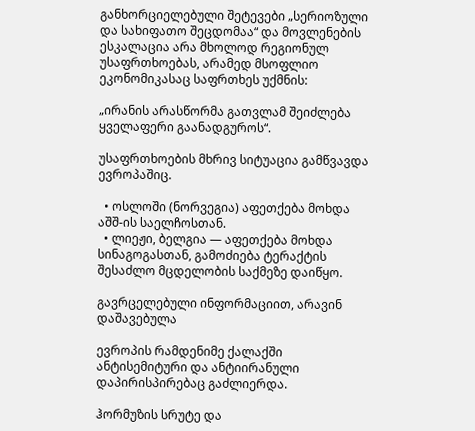განხორციელებული შეტევები „სერიოზული და სახიფათო შეცდომაა“ და მოვლენების ესკალაცია არა მხოლოდ რეგიონულ უსაფრთხოებას, არამედ მსოფლიო ეკონომიკასაც საფრთხეს უქმნის:

„ირანის არასწორმა გათვლამ შეიძლება ყველაფერი გაანადგუროს“.

უსაფრთხოების მხრივ სიტუაცია გამწვავდა ევროპაშიც.

  • ოსლოში (ნორვეგია) აფეთქება მოხდა აშშ-ის საელჩოსთან.
  • ლიეჟი, ბელგია — აფეთქება მოხდა სინაგოგასთან, გამოძიება ტერაქტის შესაძლო მცდელობის საქმეზე დაიწყო.

გავრცელებული ინფორმაციით, არავინ დაშავებულა

ევროპის რამდენიმე ქალაქში ანტისემიტური და ანტიირანული დაპირისპირებაც გაძლიერდა.

ჰორმუზის სრუტე და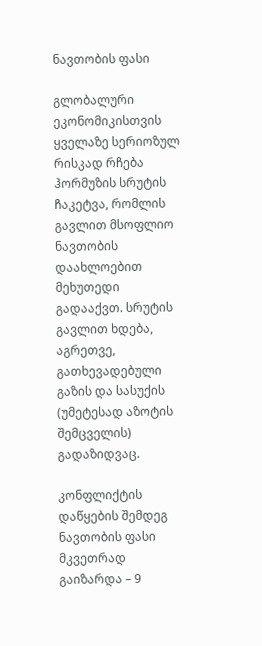ნავთობის ფასი

გლობალური ეკონომიკისთვის ყველაზე სერიოზულ რისკად რჩება ჰორმუზის სრუტის ჩაკეტვა, რომლის გავლით მსოფლიო ნავთობის დაახლოებით მეხუთედი გადააქვთ. სრუტის გავლით ხდება, აგრეთვე, გათხევადებული გაზის და სასუქის (უმეტესად აზოტის შემცველის) გადაზიდვაც.

კონფლიქტის დაწყების შემდეგ ნავთობის ფასი მკვეთრად გაიზარდა – 9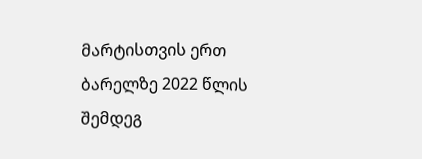მარტისთვის ერთ ბარელზე 2022 წლის შემდეგ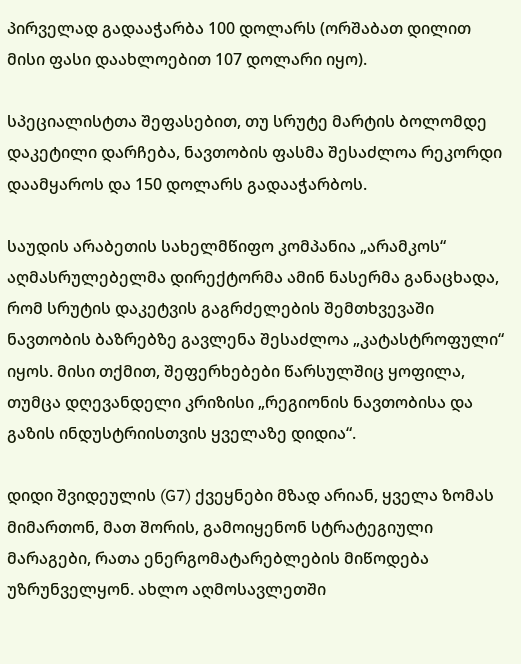პირველად გადააჭარბა 100 დოლარს (ორშაბათ დილით მისი ფასი დაახლოებით 107 დოლარი იყო).

სპეციალისტთა შეფასებით, თუ სრუტე მარტის ბოლომდე დაკეტილი დარჩება, ნავთობის ფასმა შესაძლოა რეკორდი დაამყაროს და 150 დოლარს გადააჭარბოს.

საუდის არაბეთის სახელმწიფო კომპანია „არამკოს“ აღმასრულებელმა დირექტორმა ამინ ნასერმა განაცხადა, რომ სრუტის დაკეტვის გაგრძელების შემთხვევაში ნავთობის ბაზრებზე გავლენა შესაძლოა „კატასტროფული“ იყოს. მისი თქმით, შეფერხებები წარსულშიც ყოფილა, თუმცა დღევანდელი კრიზისი „რეგიონის ნავთობისა და გაზის ინდუსტრიისთვის ყველაზე დიდია“.

დიდი შვიდეულის (G7) ქვეყნები მზად არიან, ყველა ზომას მიმართონ, მათ შორის, გამოიყენონ სტრატეგიული მარაგები, რათა ენერგომატარებლების მიწოდება უზრუნველყონ. ახლო აღმოსავლეთში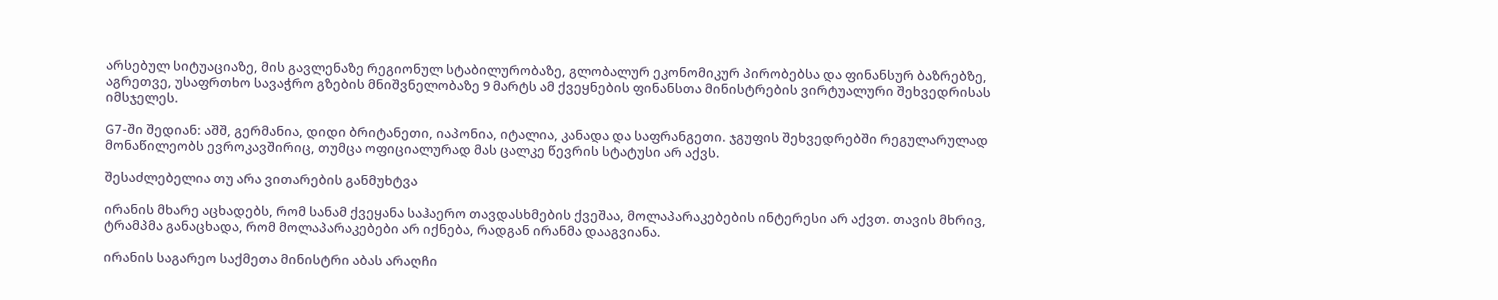არსებულ სიტუაციაზე, მის გავლენაზე რეგიონულ სტაბილურობაზე, გლობალურ ეკონომიკურ პირობებსა და ფინანსურ ბაზრებზე, აგრეთვე, უსაფრთხო სავაჭრო გზების მნიშვნელობაზე 9 მარტს ამ ქვეყნების ფინანსთა მინისტრების ვირტუალური შეხვედრისას იმსჯელეს.

G7-ში შედიან: აშშ, გერმანია, დიდი ბრიტანეთი, იაპონია, იტალია, კანადა და საფრანგეთი. ჯგუფის შეხვედრებში რეგულარულად მონაწილეობს ევროკავშირიც, თუმცა ოფიციალურად მას ცალკე წევრის სტატუსი არ აქვს.

შესაძლებელია თუ არა ვითარების განმუხტვა

ირანის მხარე აცხადებს, რომ სანამ ქვეყანა საჰაერო თავდასხმების ქვეშაა, მოლაპარაკებების ინტერესი არ აქვთ. თავის მხრივ, ტრამპმა განაცხადა, რომ მოლაპარაკებები არ იქნება, რადგან ირანმა დააგვიანა.

ირანის საგარეო საქმეთა მინისტრი აბას არაღჩი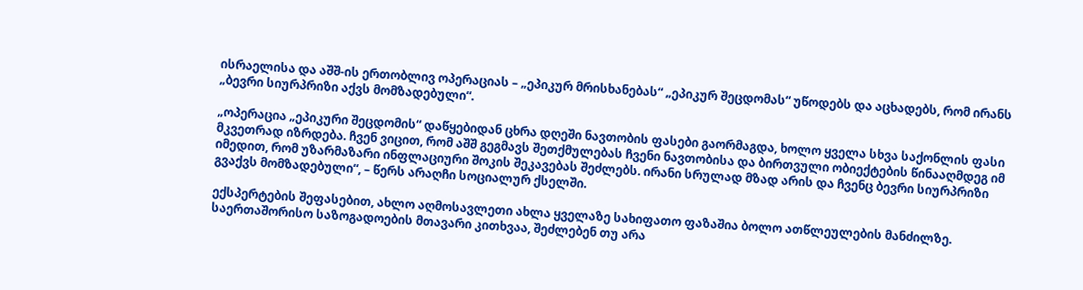ისრაელისა და აშშ-ის ერთობლივ ოპერაციას – „ეპიკურ მრისხანებას“ „ეპიკურ შეცდომას“ უწოდებს და აცხადებს, რომ ირანს „ბევრი სიურპრიზი აქვს მომზადებული“.

„ოპერაცია „ეპიკური შეცდომის“ დაწყებიდან ცხრა დღეში ნავთობის ფასები გაორმაგდა, ხოლო ყველა სხვა საქონლის ფასი მკვეთრად იზრდება. ჩვენ ვიცით, რომ აშშ გეგმავს შეთქმულებას ჩვენი ნავთობისა და ბირთვული ობიექტების წინააღმდეგ იმ იმედით, რომ უზარმაზარი ინფლაციური შოკის შეკავებას შეძლებს. ირანი სრულად მზად არის და ჩვენც ბევრი სიურპრიზი გვაქვს მომზადებული“, – წერს არაღჩი სოციალურ ქსელში.

ექსპერტების შეფასებით, ახლო აღმოსავლეთი ახლა ყველაზე სახიფათო ფაზაშია ბოლო ათწლეულების მანძილზე. საერთაშორისო საზოგადოების მთავარი კითხვაა, შეძლებენ თუ არა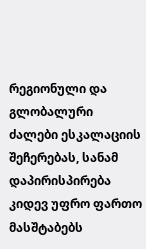რეგიონული და გლობალური ძალები ესკალაციის შეჩერებას, სანამ დაპირისპირება კიდევ უფრო ფართო მასშტაბებს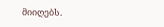მიიღებს.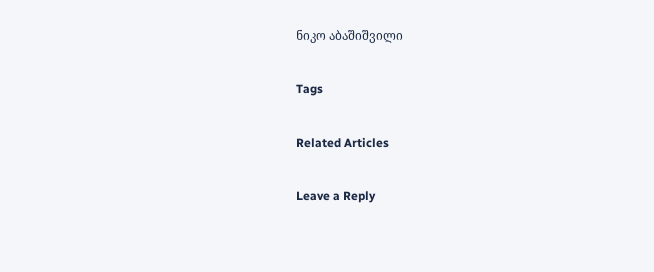ნიკო აბაშიშვილი

Tags

Related Articles

Leave a Reply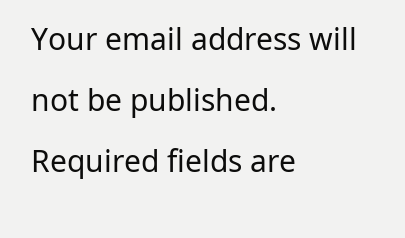Your email address will not be published. Required fields are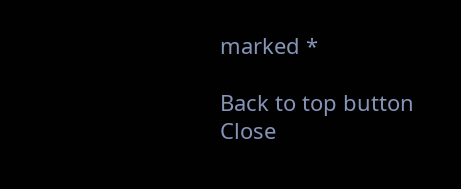marked *

Back to top button
Close